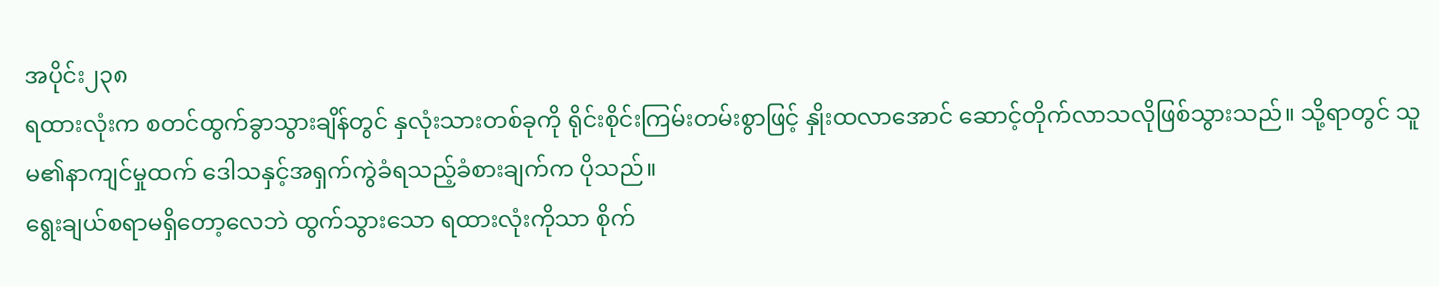အပိုင်း၂၃၈
ရထားလုံးက စတင်ထွက်ခွာသွားချိန်တွင် နှလုံးသားတစ်ခုကို ရိုင်းစိုင်းကြမ်းတမ်းစွာဖြင့် နှိုးထလာအောင် ဆောင့်တိုက်လာသလိုဖြစ်သွားသည်။ သို့ရာတွင် သူမ၏နာကျင်မှုထက် ဒေါသနှင့်အရှက်ကွဲခံရသည့်ခံစားချက်က ပိုသည်။
ရွေးချယ်စရာမရှိတော့လေဘဲ ထွက်သွားသော ရထားလုံးကိုသာ စိုက်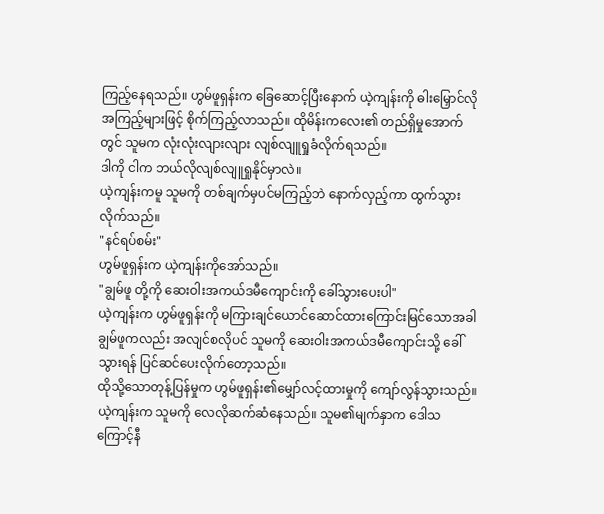ကြည့်နေရသည်။ ဟွမ်ဖူရှန်းက ခြေဆောင့်ပြီးနောက် ယဲ့ကျန်းကို ဓါးမြှောင်လိုအကြည့်များဖြင့် စိုက်ကြည့်လာသည်။ ထိုမိန်းကလေး၏ တည်ရှိမှုအောက်တွင် သူမက လုံးလုံးလျားလျား လျစ်လျူရှုခံလိုက်ရသည်။
ဒါကို ငါက ဘယ်လိုလျစ်လျူရှုနိုင်မှာလဲ။
ယဲ့ကျန်းကမူ သူမကို တစ်ချက်မှပင်မကြည့်ဘဲ နောက်လှည့်ကာ ထွက်သွားလိုက်သည်။
"နင်ရပ်စမ်း"
ဟွမ်ဖူရှန်းက ယဲ့ကျန်းကိုအော်သည်။
"ချွမ်ဖူ တို့ကို ဆေးဝါးအကယ်ဒမီကျောင်းကို ခေါ်သွားပေးပါ"
ယဲ့ကျန်းက ဟွမ်ဖူရှန်းကို မကြားချင်ယောင်ဆောင်ထားကြောင်းမြင်သောအခါ ချွမ်ဖူကလည်း အလျင်စလိုပင် သူမကို ဆေးဝါးအကယ်ဒမီကျောင်းသို့ ခေါ်သွားရန် ပြင်ဆင်ပေးလိုက်တော့သည်။
ထိုသို့သောတုန့်ပြန်မှုက ဟွမ်ဖူရှန်း၏မျှော်လင့်ထားမှုကို ကျော်လွန်သွားသည်။ ယဲ့ကျန်းက သူမကို လေလိုဆက်ဆံနေသည်။ သူမ၏မျက်နှာက ဒေါသကြောင့်နီ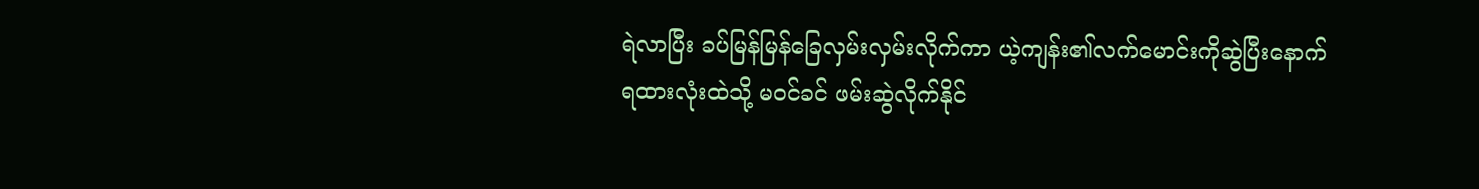ရဲလာပြီး ခပ်မြန်မြန်ခြေလှမ်းလှမ်းလိုက်ကာ ယဲ့ကျန်း၏လက်မောင်းကိုဆွဲပြီးနောက် ရထားလုံးထဲသို့ မဝင်ခင် ဖမ်းဆွဲလိုက်နိုင်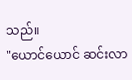သည်။
"ယောင်ယောင် ဆင်းလာ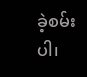ခဲ့စမ်းပါ၊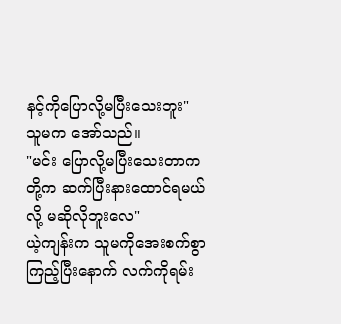နင့်ကိုပြောလို့မပြီးသေးဘူး"
သူမက အော်သည်။
"မင်း ပြောလို့မပြီးသေးတာက တို့က ဆက်ပြီးနားထောင်ရမယ်လို့ မဆိုလိုဘူးလေ"
ယဲ့ကျန်းက သူမကိုအေးစက်စွာကြည့်ပြီးနောက် လက်ကိုရမ်း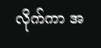လိုက်ကာ အ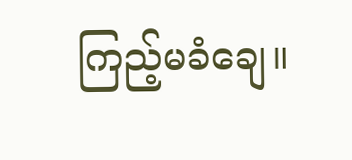ကြည့်မခံချေ။